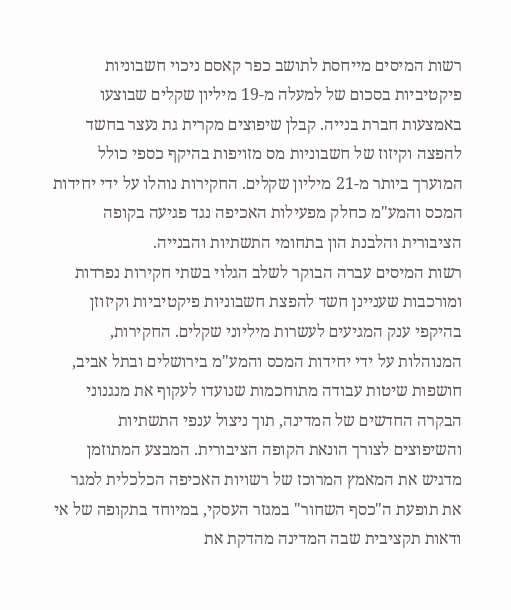רשות המיסים מייחסת לתושב כפר קאסם ניכוי חשבוניות פיקטיביות בסכום של למעלה מ-19 מיליון שקלים שבוצעו באמצעות חברת בנייה. קבלן שיפוצים מקרית גת נעצר בחשד להפצה וקיזוז של חשבוניות מס מזויפות בהיקף כספי כולל המוערך ביותר מ-21 מיליון שקלים. החקירות נוהלו על ידי יחידות המכס והמע"מ כחלק מפעילות האכיפה נגד פגיעה בקופה הציבורית והלבנת הון בתחומי התשתיות והבנייה.
רשות המיסים עברה הבוקר לשלב הגלוי בשתי חקירות נפרדות ומורכבות שעניינן חשד להפצת חשבוניות פיקטיביות וקיזוזן בהיקפי ענק המגיעים לעשרות מיליוני שקלים. החקירות, המנוהלות על ידי יחידות המכס והמע"מ בירושלים ובתל אביב, חושפות שיטות עבודה מתוחכמות שנועדו לעקוף את מנגנוני הבקרה החדשים של המדינה, תוך ניצול ענפי התשתיות והשיפוצים לצורך הונאת הקופה הציבורית. המבצע המתוזמן מדגיש את המאמץ המרוכז של רשויות האכיפה הכלכלית למגר את תופעת ה"כסף השחור" במגזר העסקי, במיוחד בתקופה של אי ודאות תקציבית שבה המדינה מהדקת את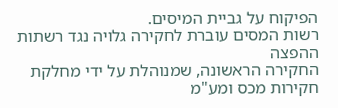הפיקוח על גביית המיסים.
רשות המסים עוברת לחקירה גלויה נגד רשתות ההפצה
החקירה הראשונה, שמנוהלת על ידי מחלקת חקירות מכס ומע"מ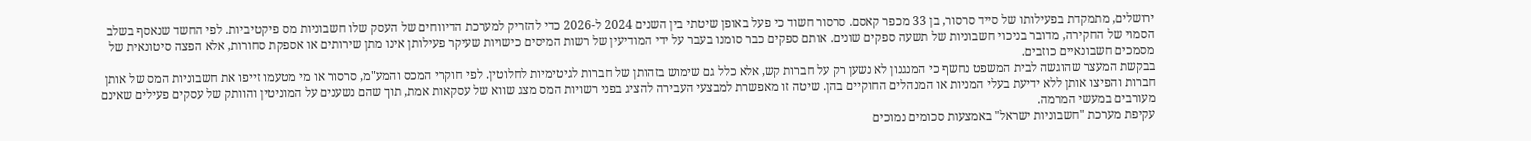ירושלים, מתמקדת בפעילותו של סייד סרסור, בן 33 מכפר קאסם. סרסור חשוד כי פעל באופן שיטתי בין השנים 2024 ל-2026 כדי להזריק למערכת הדיווחים של העסק שלו חשבוניות מס פיקטיביות. לפי החשד שנאסף בשלב הסמוי של החקירה, מדובר בניכוי חשבוניות של תשעה ספקים שונים. אותם ספקים כבר סומנו בעבר על ידי המודיעין של רשות המיסים כישויות שעיקר פעילותן אינו מתן שירותים או אספקת סחורות, אלא הפצה סיטונאית של מסמכים חשבונאיים כוזבים.
בבקשת המעצר שהוגשה לבית המשפט נחשף כי המנגנון לא נשען רק על חברות קש, אלא כלל גם שימוש בזהותן של חברות לגיטימיות לחלוטין. לפי חוקרי המכס והמע"מ, סרסור או מי מטעמו זייפו את חשבוניות המס של אותן חברות והפיצו אותן ללא ידיעת בעלי המניות או המנהלים החוקיים בהן. שיטה זו מאפשרת למבצעי העבירה להציג בפני רשויות המס מצג שווא של עסקאות אמת, תוך שהם נשענים על המוניטין והוותק של עסקים פעילים שאינם מעורבים במעשי המרמה.
עקיפת מערכת "חשבוניות ישראל" באמצעות סכומים נמוכים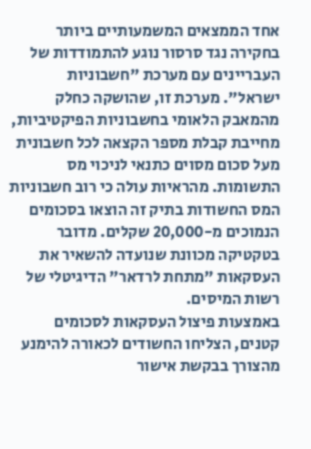אחד הממצאים המשמעותיים ביותר בחקירה נגד סרסור נוגע להתמודדות של העבריינים עם מערכת "חשבוניות ישראל". מערכת זו, שהושקה כחלק מהמאבק הלאומי בחשבוניות הפיקטיביות, מחייבת קבלת מספר הקצאה לכל חשבונית מעל סכום מסוים כתנאי לניכוי מס התשומות. מהראיות עולה כי רוב חשבוניות המס החשודות בתיק זה הוצאו בסכומים הנמוכים מ-20,000 שקלים. מדובר בטקטיקה מכוונת שנועדה להשאיר את העסקאות "מתחת לרדאר" הדיגיטלי של רשות המיסים.
באמצעות פיצול העסקאות לסכומים קטנים, הצליחו החשודים לכאורה להימנע מהצורך בבקשת אישור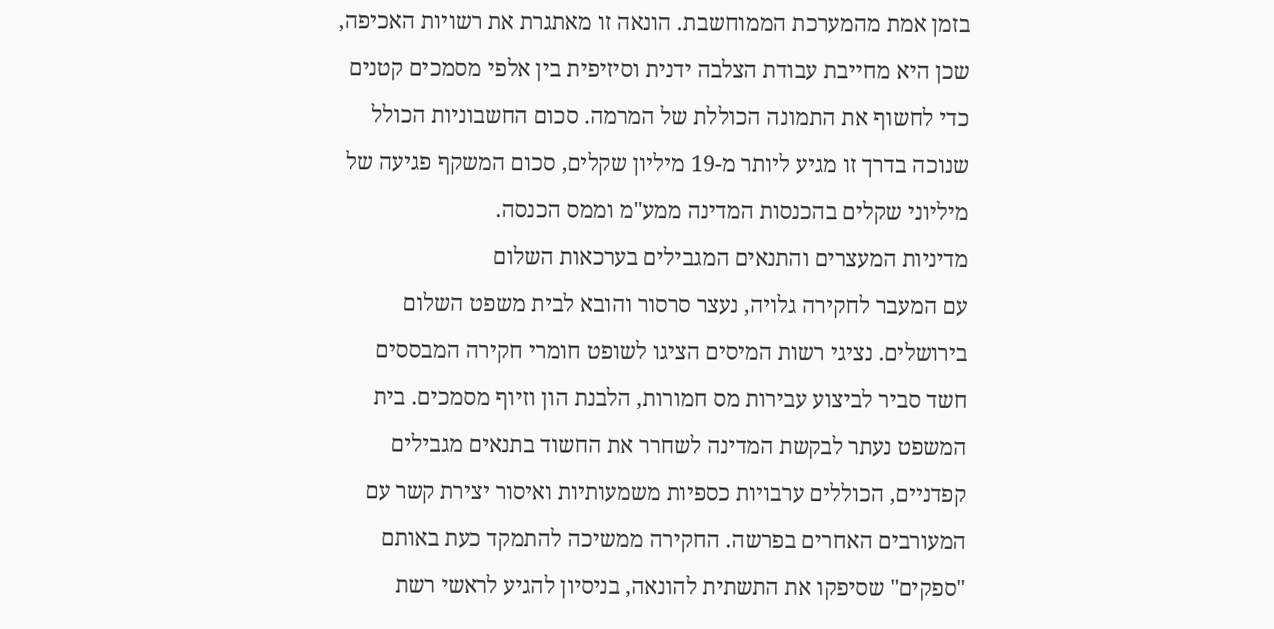בזמן אמת מהמערכת הממוחשבת. הונאה זו מאתגרת את רשויות האכיפה, שכן היא מחייבת עבודת הצלבה ידנית וסיזיפית בין אלפי מסמכים קטנים כדי לחשוף את התמונה הכוללת של המרמה. סכום החשבוניות הכולל שנוכה בדרך זו מגיע ליותר מ-19 מיליון שקלים, סכום המשקף פגיעה של מיליוני שקלים בהכנסות המדינה ממע"מ וממס הכנסה.
מדיניות המעצרים והתנאים המגבילים בערכאות השלום
עם המעבר לחקירה גלויה, נעצר סרסור והובא לבית משפט השלום בירושלים. נציגי רשות המיסים הציגו לשופט חומרי חקירה המבססים חשד סביר לביצוע עבירות מס חמורות, הלבנת הון וזיוף מסמכים. בית המשפט נעתר לבקשת המדינה לשחרר את החשוד בתנאים מגבילים קפדניים, הכוללים ערבויות כספיות משמעותיות ואיסור יצירת קשר עם המעורבים האחרים בפרשה. החקירה ממשיכה להתמקד כעת באותם "ספקים" שסיפקו את התשתית להונאה, בניסיון להגיע לראשי רשת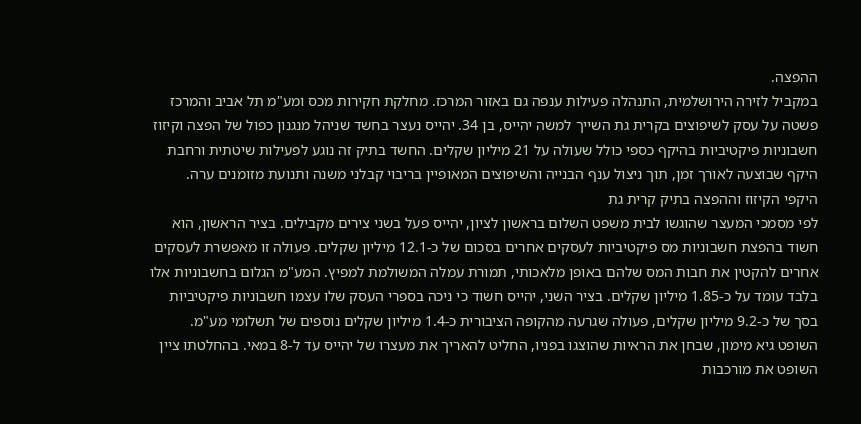ההפצה.
במקביל לזירה הירושלמית, התנהלה פעילות ענפה גם באזור המרכז. מחלקת חקירות מכס ומע"מ תל אביב והמרכז פשטה על עסק לשיפוצים בקרית גת השייך למשה יהייס, בן 34. יהייס נעצר בחשד שניהל מנגנון כפול של הפצה וקיזוז חשבוניות פיקטיביות בהיקף כספי כולל שעולה על 21 מיליון שקלים. החשד בתיק זה נוגע לפעילות שיטתית ורחבת היקף שבוצעה לאורך זמן, תוך ניצול ענף הבנייה והשיפוצים המאופיין בריבוי קבלני משנה ותנועת מזומנים ערה.
היקפי הקיזוז וההפצה בתיק קרית גת
לפי מסמכי המעצר שהוגשו לבית משפט השלום בראשון לציון, יהייס פעל בשני צירים מקבילים. בציר הראשון, הוא חשוד בהפצת חשבוניות מס פיקטיביות לעסקים אחרים בסכום של כ-12.1 מיליון שקלים. פעולה זו מאפשרת לעסקים אחרים להקטין את חבות המס שלהם באופן מלאכותי, תמורת עמלה המשולמת למפיץ. המע"מ הגלום בחשבוניות אלו בלבד עומד על כ-1.85 מיליון שקלים. בציר השני, יהייס חשוד כי ניכה בספרי העסק שלו עצמו חשבוניות פיקטיביות בסך של כ-9.2 מיליון שקלים, פעולה שגרעה מהקופה הציבורית כ-1.4 מיליון שקלים נוספים של תשלומי מע"מ.
השופט גיא מימון, שבחן את הראיות שהוצגו בפניו, החליט להאריך את מעצרו של יהייס עד ל-8 במאי. בהחלטתו ציין השופט את מורכבות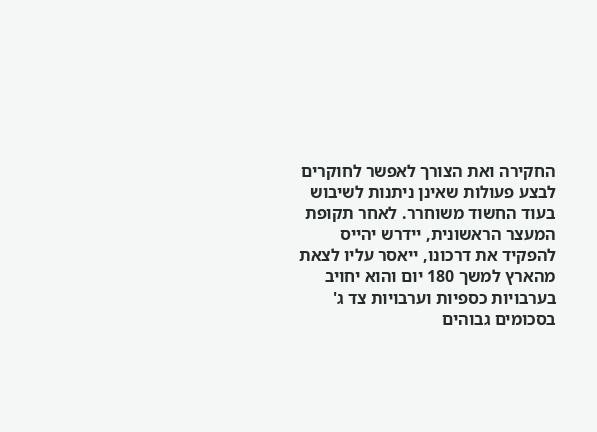החקירה ואת הצורך לאפשר לחוקרים לבצע פעולות שאינן ניתנות לשיבוש בעוד החשוד משוחרר. לאחר תקופת המעצר הראשונית, יידרש יהייס להפקיד את דרכונו, ייאסר עליו לצאת מהארץ למשך 180 יום והוא יחויב בערבויות כספיות וערבויות צד ג' בסכומים גבוהים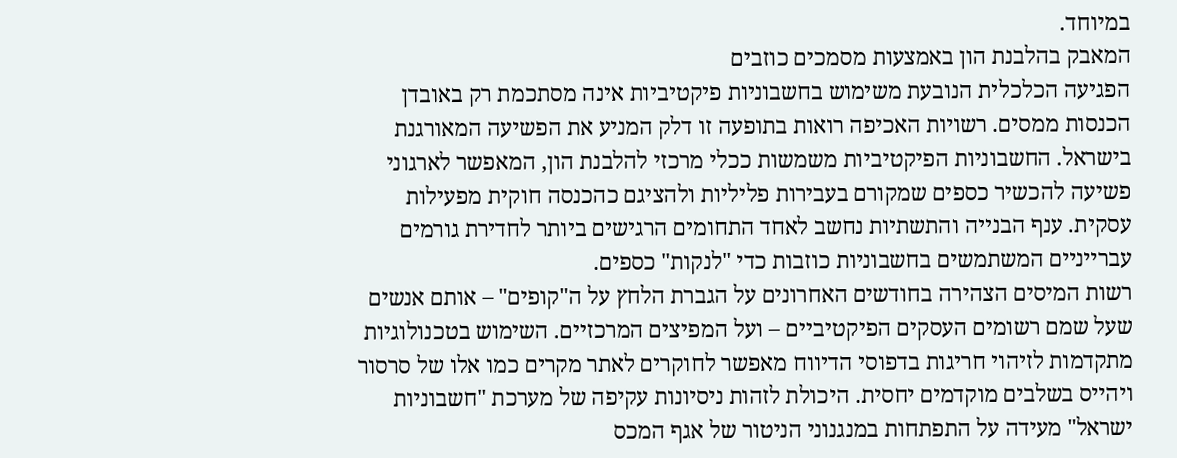במיוחד.
המאבק בהלבנת הון באמצעות מסמכים כוזבים
הפגיעה הכלכלית הנובעת משימוש בחשבוניות פיקטיביות אינה מסתכמת רק באובדן הכנסות ממסים. רשויות האכיפה רואות בתופעה זו דלק המניע את הפשיעה המאורגנת בישראל. החשבוניות הפיקטיביות משמשות ככלי מרכזי להלבנת הון, המאפשר לארגוני פשיעה להכשיר כספים שמקורם בעבירות פליליות ולהציגם כהכנסה חוקית מפעילות עסקית. ענף הבנייה והתשתיות נחשב לאחד התחומים הרגישים ביותר לחדירת גורמים עברייניים המשתמשים בחשבוניות כוזבות כדי "לנקות" כספים.
רשות המיסים הצהירה בחודשים האחרונים על הגברת הלחץ על ה"קופים" – אותם אנשים שעל שמם רשומים העסקים הפיקטיביים – ועל המפיצים המרכזיים. השימוש בטכנולוגיות מתקדמות לזיהוי חריגות בדפוסי הדיווח מאפשר לחוקרים לאתר מקרים כמו אלו של סרסור ויהייס בשלבים מוקדמים יחסית. היכולת לזהות ניסיונות עקיפה של מערכת "חשבוניות ישראל" מעידה על התפתחות במנגנוני הניטור של אגף המכס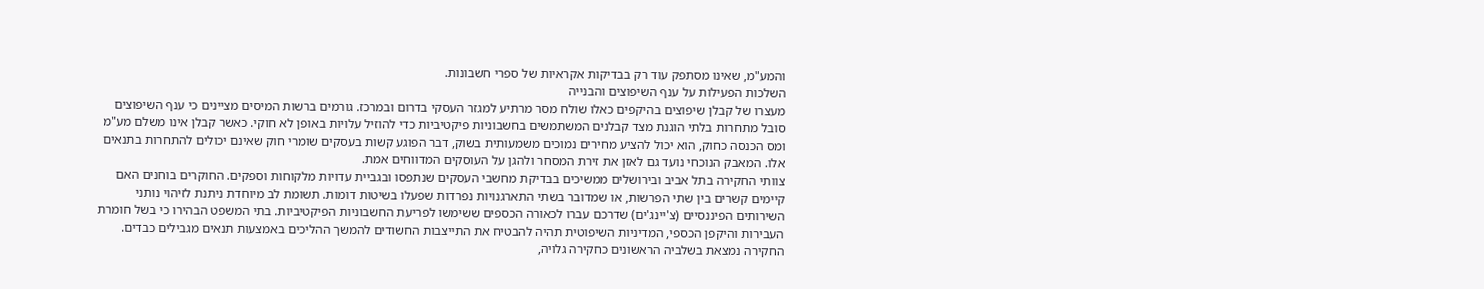והמע"מ, שאינו מסתפק עוד רק בבדיקות אקראיות של ספרי חשבונות.
השלכות הפעילות על ענף השיפוצים והבנייה
מעצרו של קבלן שיפוצים בהיקפים כאלו שולח מסר מרתיע למגזר העסקי בדרום ובמרכז. גורמים ברשות המיסים מציינים כי ענף השיפוצים סובל מתחרות בלתי הוגנת מצד קבלנים המשתמשים בחשבוניות פיקטיביות כדי להוזיל עלויות באופן לא חוקי. כאשר קבלן אינו משלם מע"מ ומס הכנסה כחוק, הוא יכול להציע מחירים נמוכים משמעותית בשוק, דבר הפוגע קשות בעסקים שומרי חוק שאינם יכולים להתחרות בתנאים אלו. המאבק הנוכחי נועד גם לאזן את זירת המסחר ולהגן על העוסקים המדווחים אמת.
צוותי החקירה בתל אביב ובירושלים ממשיכים בבדיקת מחשבי העסקים שנתפסו ובגביית עדויות מלקוחות וספקים. החוקרים בוחנים האם קיימים קשרים בין שתי הפרשות, או שמדובר בשתי התארגנויות נפרדות שפעלו בשיטות דומות. תשומת לב מיוחדת ניתנת לזיהוי נותני השירותים הפיננסיים (צ'יינג'ים) שדרכם עברו לכאורה הכספים ששימשו לפריעת החשבוניות הפיקטיביות. בתי המשפט הבהירו כי בשל חומרת העבירות והיקפן הכספי, המדיניות השיפוטית תהיה להבטיח את התייצבות החשודים להמשך ההליכים באמצעות תנאים מגבילים כבדים.
החקירה נמצאת בשלביה הראשונים כחקירה גלויה,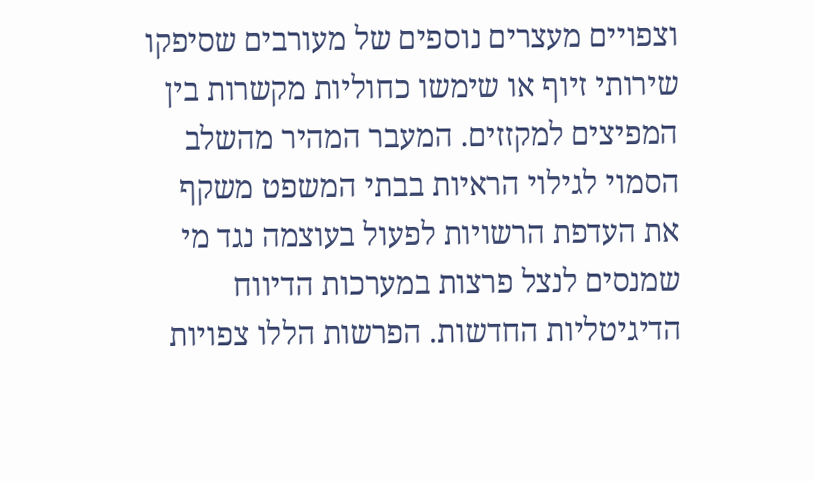וצפויים מעצרים נוספים של מעורבים שסיפקו שירותי זיוף או שימשו כחוליות מקשרות בין המפיצים למקזזים. המעבר המהיר מהשלב הסמוי לגילוי הראיות בבתי המשפט משקף את העדפת הרשויות לפעול בעוצמה נגד מי שמנסים לנצל פרצות במערכות הדיווח הדיגיטליות החדשות. הפרשות הללו צפויות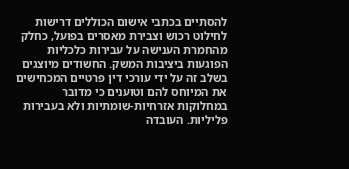להסתיים בכתבי אישום הכוללים דרישות לחילוט רכוש וצבירת מאסרים בפועל, כחלק מהחמרת הענישה על עבירות כלכליות הפוגעות ביציבות המשק. החשודים מיוצגים בשלב זה על ידי עורכי דין פרטיים המכחישים את המיוחס להם וטוענים כי מדובר במחלוקות אזרחיות-שומתיות ולא בעבירות פליליות. העובדה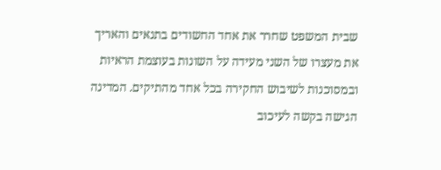שבית המשפט שחרר את אחד החשודים בתנאים והאריך את מעצרו של השני מעידה על השונות בעוצמת הראיות ובמסוכנות לשיבוש החקירה בכל אחד מהתיקים. המדינה הגישה בקשה לעיכוב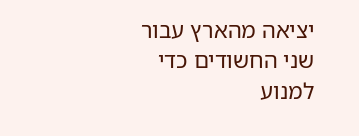יציאה מהארץ עבור שני החשודים כדי למנוע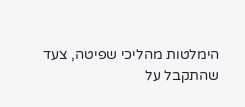הימלטות מהליכי שפיטה, צעד שהתקבל על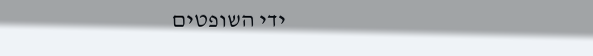ידי השופטים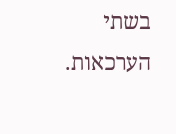בשתי הערכאות.